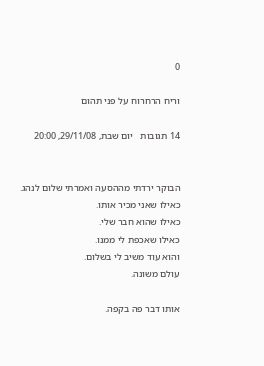0

וריח הרחרוח על פני תהום

14 תגובות   יום שבת, 29/11/08, 20:00


הבוקר ירדתי מההסעה ואמרתי שלום לנהג.
כאילו שאני מכיר אותו.
כאילו שהוא חבר שלי.
כאילו שאכפת לי ממנו.
והוא עוד משיב לי בשלום.
עולם משונה.

אותו דבר פה בקפה.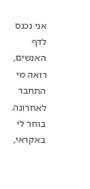אני נכנס לדף האנשים, רואה מי התחבר לאחרונה.
בוחר לי באקראי,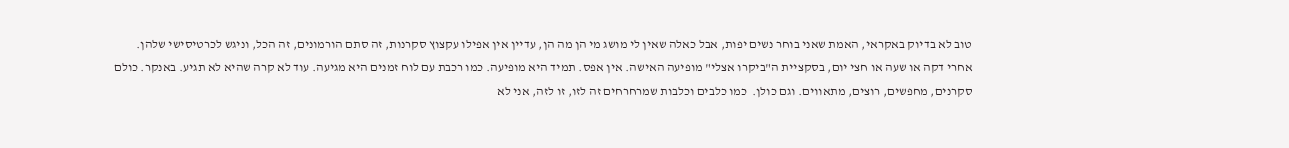טוב לא בדיוק באקראי, האמת שאני בוחר נשים יפות, אבל כאלה שאין לי מושג מי הן מה הן, עדיין אין אפילו עקצוץ סקרנות, זה סתם הורמונים, זה הכל, וניגש לכרטיסישי שלהן. אחרי דקה או שעה או חצי יום, בסקציית ה"ביקרו אצלי" מופיעה האישה. אין אפס. תמיד היא מופיעה. כמו רכבת עם לוח זמנים היא מגיעה. עוד לא קרה שהיא לא תגיע. באנקר. כולם סקרנים, מחפשים, רוצים, מתאווים. וגם כולן.  כמו כלבים וכלבות שמרחרחים זה לזו, זו לזה, אני לא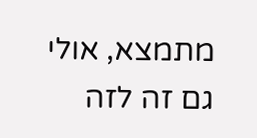מתמצא, אולי גם זה לזה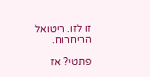זו לזו. ריטואל הריחרוח.

פתטי? אז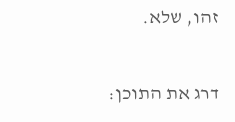זהו, שלא.

דרג את התוכן: